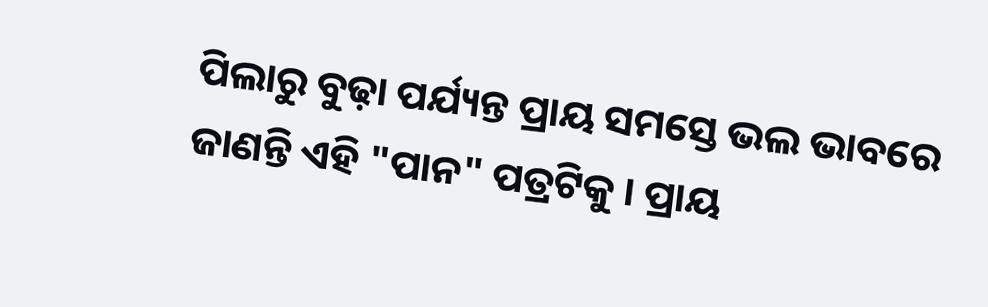ପିଲାରୁ ବୁଢ଼ା ପର୍ଯ୍ୟନ୍ତ ପ୍ରାୟ ସମସ୍ତେ ଭଲ ଭାବରେ ଜାଣନ୍ତି ଏହି "ପାନ" ପତ୍ରଟିକୁ । ପ୍ରାୟ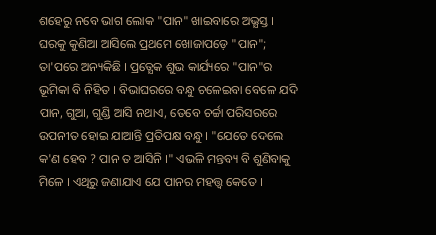ଶହେରୁ ନବେ ଭାଗ ଲୋକ "ପାନ" ଖାଇବାରେ ଅଭ୍ଯସ୍ତ । ଘରକୁ କୁଣିଆ ଆସିଲେ ପ୍ରଥମେ ଖୋଜାପଡ଼େ "ପାନ"; ତା'ପରେ ଅନ୍ୟକିଛି । ପ୍ରତ୍ଯେକ ଶୁଭ କାର୍ଯ୍ୟରେ "ପାନ"ର ଭୂମିକା ବି ନିହିତ । ବିଭାଘରରେ ବନ୍ଧୁ ଚଳେଇବା ବେଳେ ଯଦି ପାନ, ଗୁଆ, ଗୁଣ୍ଡି ଆସି ନଥାଏ, ତେବେ ଚର୍ଚ୍ଚା ପରିସରରେ ଉପନୀତ ହୋଇ ଯାଆନ୍ତି ପ୍ରତିପକ୍ଷ ବନ୍ଧୁ । "ଯେତେ ଦେଲେ କ'ଣ ହେବ ? ପାନ ତ ଆସିନି ।" ଏଭଳି ମନ୍ତବ୍ୟ ବି ଶୁଣିବାକୁ ମିଳେ । ଏଥିରୁ ଜଣାଯାଏ ଯେ ପାନର ମହତ୍ତ୍ୱ କେତେ ।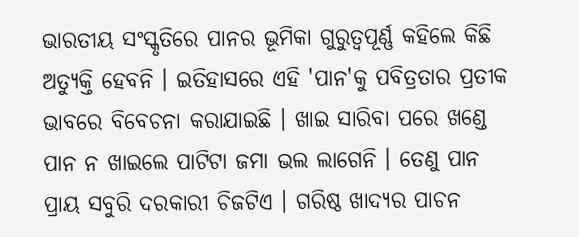ଭାରତୀୟ ସଂସ୍କୃତିରେ ପାନର ଭୂମିକା ଗୁରୁତ୍ବପୂର୍ଣ୍ଣ କହିଲେ କିଛି ଅତ୍ଯୁକ୍ତି ହେବନି । ଇତିହାସରେ ଏହି 'ପାନ'କୁ ପବିତ୍ରତାର ପ୍ରତୀକ ଭାବରେ ବିବେଚନା କରାଯାଇଛି । ଖାଇ ସାରିବା ପରେ ଖଣ୍ଡେ ପାନ ନ ଖାଇଲେ ପାଟିଟା ଜମା ଭଲ ଲାଗେନି । ତେଣୁ ପାନ ପ୍ରାୟ ସବୁରି ଦରକାରୀ ଚିଜଟିଏ । ଗରିଷ୍ଠ ଖାଦ୍ଯର ପାଚନ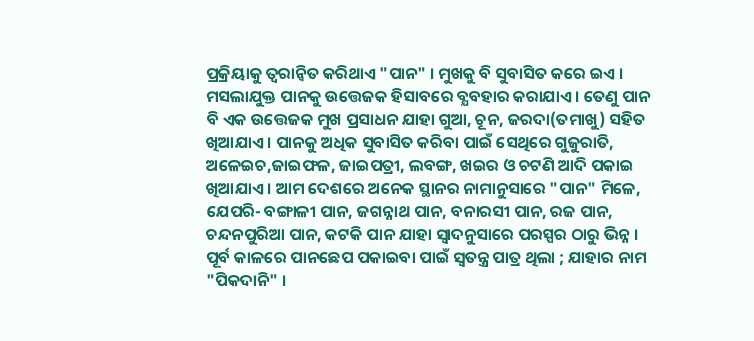ପ୍ରକ୍ରିୟାକୁ ତ୍ବରାନ୍ବିତ କରିଥାଏ "ପାନ" । ମୁଖକୁ ବି ସୁବାସିତ କରେ ଇଏ । ମସଲାଯୁକ୍ତ ପାନକୁ ଉତ୍ତେଜକ ହିସାବରେ ବ୍ଯବହାର କରାଯାଏ । ତେଣୁ ପାନ ବି ଏକ ଉତ୍ତେଜକ ମୁଖ ପ୍ରସାଧନ ଯାହା ଗୁଆ, ଚୂନ, ଜରଦା(ତମାଖୁ) ସହିତ ଖିଆଯାଏ । ପାନକୁ ଅଧିକ ସୁବାସିତ କରିବା ପାଇଁ ସେଥିରେ ଗୁଜୁରାତି, ଅଳେଇଚ,ଜାଇଫଳ, ଜାଇପତ୍ରୀ, ଲବଙ୍ଗ, ଖଇର ଓ ଚଟଣି ଆଦି ପକାଇ ଖିଆଯାଏ । ଆମ ଦେଶରେ ଅନେକ ସ୍ଥାନର ନାମାନୁସାରେ "ପାନ" ମିଳେ, ଯେପରି- ବଙ୍ଗାଳୀ ପାନ, ଜଗନ୍ନାଥ ପାନ, ବନାରସୀ ପାନ, ରଜ ପାନ, ଚନ୍ଦନପୁରିଆ ପାନ, କଟକି ପାନ ଯାହା ସ୍ବାଦନୁସାରେ ପରସ୍ପର ଠାରୁ ଭିନ୍ନ । ପୂର୍ବ କାଳରେ ପାନଛେପ ପକାଇବା ପାଇଁ ସ୍ବତନ୍ତ୍ର ପାତ୍ର ଥିଲା ; ଯାହାର ନାମ "ପିକଦାନି" ।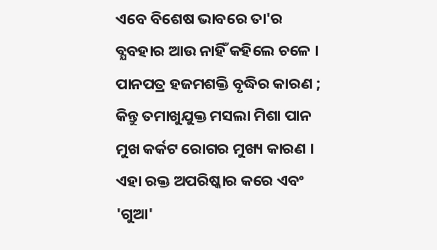ଏବେ ବିଶେଷ ଭାବରେ ତା'ର ବ୍ଯବହାର ଆଉ ନାହିଁ କହିଲେ ଚଳେ ।
ପାନପତ୍ର ହଜମଶକ୍ତି ବୃଦ୍ଧିର କାରଣ ; କିନ୍ତୁ ତମାଖୁଯୁକ୍ତ ମସଲା ମିଶା ପାନ ମୁଖ କର୍କଟ ରୋଗର ମୁଖ୍ୟ କାରଣ । ଏହା ରକ୍ତ ଅପରିଷ୍କାର କରେ ଏବଂ 'ଗୁଆ'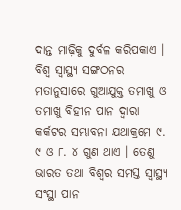ଦାନ୍ତ ମାଢ଼ିକୁ ଦୁର୍ବଳ କରିପକାଏ । ବିଶ୍ବ ସ୍ବାସ୍ଥ୍ୟ ସଙ୍ଗଠନର ମତାନୁସାରେ ଗୁଆଯୁକ୍ତ ତମାଖୁ ଓ ତମାଖୁ ବିହୀନ ପାନ ଦ୍ବାରା କର୍କଟର ସମ୍ଭାବନା ଯଥାକ୍ରମେ ୯. ୯ ଓ ୮. ୪ ଗୁଣ ଥାଏ । ତେଣୁ ଭାରତ ତଥା ବିଶ୍ବର ସମସ୍ତ ସ୍ବାସ୍ଥ୍ୟ ସଂସ୍ଥା ପାନ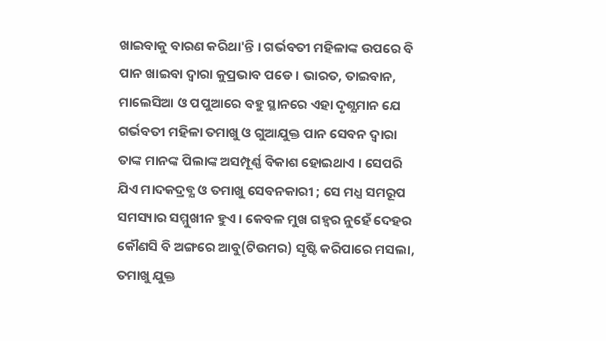ଖାଇବାକୁ ବାରଣ କରିଥା'ନ୍ତି । ଗର୍ଭବତୀ ମହିଳାଙ୍କ ଉପରେ ବି ପାନ ଖାଇବା ଦ୍ବାରା କୁପ୍ରଭାବ ପଡେ । ଭାରତ, ତାଇବାନ, ମାଲେସିଆ ଓ ପପୁଆରେ ବହୁ ସ୍ଥାନରେ ଏହା ଦୃଶ୍ଯମାନ ଯେ ଗର୍ଭବତୀ ମହିଳା ତମାଖୁ ଓ ଗୁଆଯୁକ୍ତ ପାନ ସେବନ ଦ୍ବାରା ତାଙ୍କ ମାନଙ୍କ ପିଲାଙ୍କ ଅସମ୍ପୂର୍ଣ୍ଣ ବିକାଶ ହୋଇଥାଏ । ସେପରି ଯିଏ ମାଦକଦ୍ରବ୍ଯ ଓ ତମାଖୁ ସେବନକାରୀ ; ସେ ମଧ୍ଯ ସମରୂପ ସମସ୍ୟାର ସମ୍ମୁଖୀନ ହୁଏ । କେବଳ ମୁଖ ଗହ୍ୱର ନୁହେଁ ଦେହର କୌଣସି ବି ଅଙ୍ଗରେ ଆବୁ(ଟିଉମର) ସୃଷ୍ଟି କରିପାରେ ମସଲା, ତମାଖୁ ଯୁକ୍ତ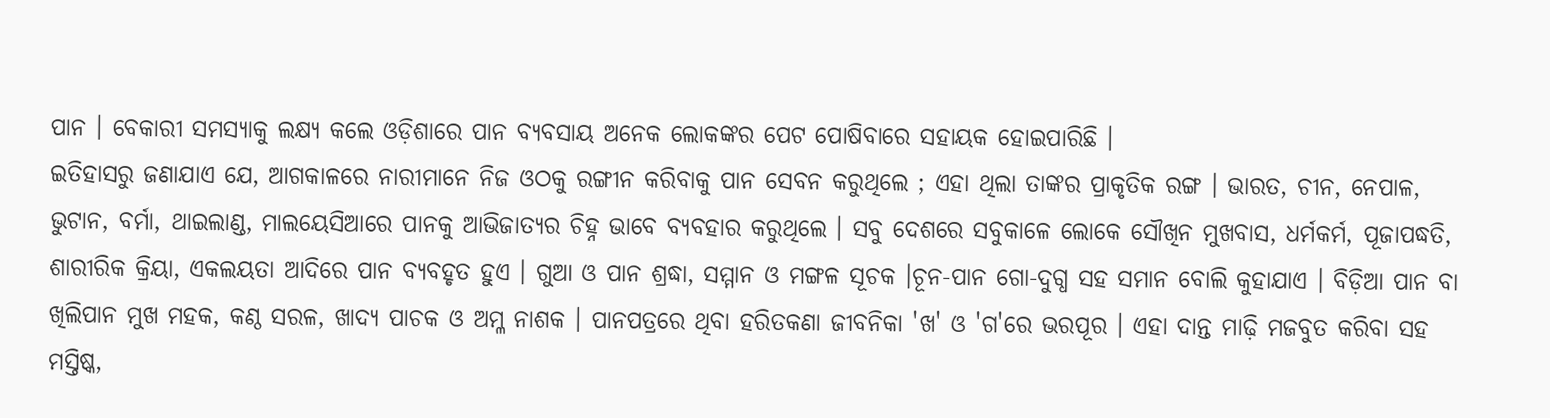ପାନ । ବେକାରୀ ସମସ୍ୟାକୁ ଲକ୍ଷ୍ୟ କଲେ ଓଡ଼ିଶାରେ ପାନ ବ୍ଯବସାୟ ଅନେକ ଲୋକଙ୍କର ପେଟ ପୋଷିବାରେ ସହାୟକ ହୋଇପାରିଛି ।
ଇତିହାସରୁ ଜଣାଯାଏ ଯେ, ଆଗକାଳରେ ନାରୀମାନେ ନିଜ ଓଠକୁ ରଙ୍ଗୀନ କରିବାକୁ ପାନ ସେବନ କରୁଥିଲେ ; ଏହା ଥିଲା ତାଙ୍କର ପ୍ରାକୃତିକ ରଙ୍ଗ । ଭାରତ, ଚୀନ, ନେପାଳ, ଭୁଟାନ, ବର୍ମା, ଥାଇଲାଣ୍ଡ, ମାଲୟେସିଆରେ ପାନକୁ ଆଭିଜାତ୍ୟର ଚିହ୍ନ ଭାବେ ବ୍ଯବହାର କରୁଥିଲେ । ସବୁ ଦେଶରେ ସବୁକାଳେ ଲୋକେ ସୌଖିନ ମୁଖବାସ, ଧର୍ମକର୍ମ, ପୂଜାପଦ୍ଧତି, ଶାରୀରିକ କ୍ରିୟା, ଏକଲୟତା ଆଦିରେ ପାନ ବ୍ଯବହୃତ ହୁଏ । ଗୁଆ ଓ ପାନ ଶ୍ରଦ୍ଧା, ସମ୍ମାନ ଓ ମଙ୍ଗଳ ସୂଚକ ।ଚୂନ-ପାନ ଗୋ-ଦୁଗ୍ଧ ସହ ସମାନ ବୋଲି କୁହାଯାଏ । ବିଡ଼ିଆ ପାନ ବା ଖିଲିପାନ ମୁଖ ମହକ, କଣ୍ଠ ସରଳ, ଖାଦ୍ଯ ପାଚକ ଓ ଅମ୍ଳ ନାଶକ । ପାନପତ୍ରରେ ଥିବା ହରିତକଣା ଜୀବନିକା 'ଖ' ଓ 'ଗ'ରେ ଭରପୂର । ଏହା ଦାନ୍ତ ମାଢ଼ି ମଜବୁତ କରିବା ସହ ମସ୍ତିଷ୍କ,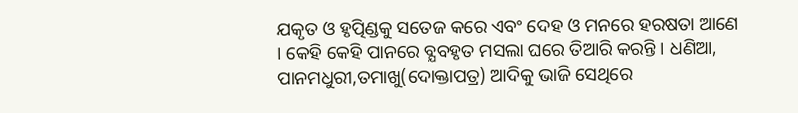ଯକୃତ ଓ ହୃତ୍ପିଣ୍ଡକୁ ସତେଜ କରେ ଏବଂ ଦେହ ଓ ମନରେ ହରଷତା ଆଣେ । କେହି କେହି ପାନରେ ବ୍ଯବହୃତ ମସଲା ଘରେ ତିଆରି କରନ୍ତି । ଧଣିଆ, ପାନମଧୁରୀ,ତମାଖୁ(ଦୋକ୍ତାପତ୍ର) ଆଦିକୁ ଭାଜି ସେଥିରେ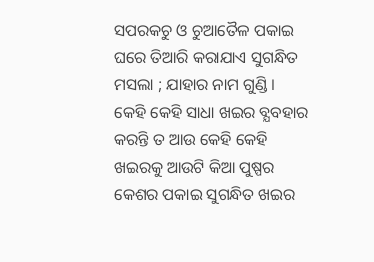ସପରକଚୁ ଓ ଚୁଆତୈଳ ପକାଇ ଘରେ ତିଆରି କରାଯାଏ ସୁଗନ୍ଧିତ ମସଲା ; ଯାହାର ନାମ ଗୁଣ୍ଡି । କେହି କେହି ସାଧା ଖଇର ବ୍ଯବହାର କରନ୍ତି ତ ଆଉ କେହି କେହି ଖଇରକୁ ଆଉଟି କିଆ ପୁଷ୍ପର କେଶର ପକାଇ ସୁଗନ୍ଧିତ ଖଇର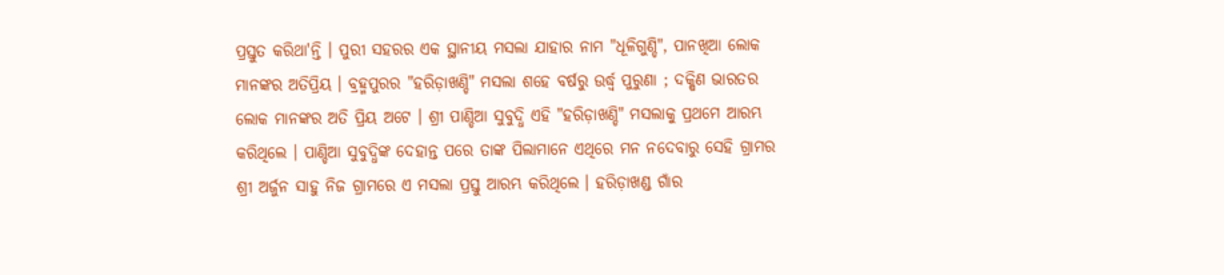ପ୍ରସ୍ତୁତ କରିଥା'ନ୍ତି । ପୁରୀ ସହରର ଏକ ସ୍ଥାନୀୟ ମସଲା ଯାହାର ନାମ "ଧୂଳିଗୁଣ୍ଡି", ପାନଖିଆ ଲୋକ ମାନଙ୍କର ଅତିପ୍ରିୟ । ବ୍ରହ୍ମପୁରର "ହରିଡ଼ାଖଣ୍ଡି" ମସଲା ଶହେ ବର୍ଷରୁ ଉର୍ଦ୍ଧ୍ବ ପୁରୁଣା ; ଦକ୍ଷିଣ ଭାରତର ଲୋକ ମାନଙ୍କର ଅତି ପ୍ରିୟ ଅଟେ । ଶ୍ରୀ ପାଣ୍ଡିଆ ସୁବୁଦ୍ଧି ଏହି "ହରିଡ଼ାଖଣ୍ଡି" ମସଲାକୁ ପ୍ରଥମେ ଆରମ୍ଭ କରିଥିଲେ । ପାଣ୍ଡିଆ ସୁବୁଦ୍ଧିଙ୍କ ଦେହାନ୍ତ ପରେ ତାଙ୍କ ପିଲାମାନେ ଏଥିରେ ମନ ନଦେବାରୁ ସେହି ଗ୍ରାମର ଶ୍ରୀ ଅର୍ଜୁନ ସାହୁ ନିଜ ଗ୍ରାମରେ ଏ ମସଲା ପ୍ରସ୍ତୁ ଆରମ୍ଭ କରିଥିଲେ । ହରିଡ଼ାଖଣ୍ଡ ଗାଁର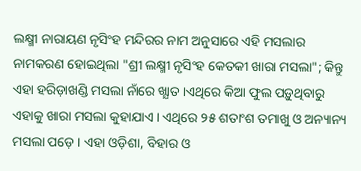ଲକ୍ଷ୍ମୀ ନାରାୟଣ ନୃସିଂହ ମନ୍ଦିରର ନାମ ଅନୁସାରେ ଏହି ମସଲାର ନାମକରଣ ହୋଇଥିଲା "ଶ୍ରୀ ଲକ୍ଷ୍ମୀ ନୃସିଂହ କେତକୀ ଖାରା ମସଲା"; କିନ୍ତୁ ଏହା ହରିଡ଼ାଖଣ୍ଡି ମସଲା ନାଁରେ ଖ୍ଯାତ ।ଏଥିରେ କିଆ ଫୁଲ ପଡ଼ୁଥିବାରୁ ଏହାକୁ ଖାରା ମସଲା କୁହାଯାଏ । ଏଥିରେ ୨୫ ଶତାଂଶ ତମାଖୁ ଓ ଅନ୍ୟାନ୍ୟ ମସଲା ପଡ଼େ । ଏହା ଓଡ଼ିଶା, ବିହାର ଓ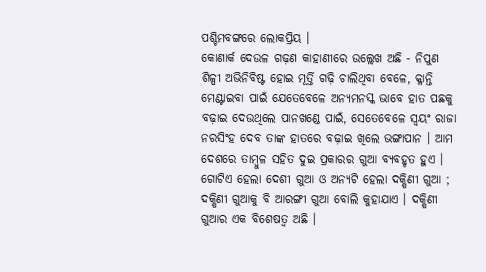ପଶ୍ଚିମବଙ୍ଗରେ ଲୋକପ୍ରିୟ ।
କୋଣାର୍କ ଦେଉଳ ଗଢ଼ଣ କାହାଣୀରେ ଉଲ୍ଲେଖ ଅଛି - ନିପୁଣ ଶିଳ୍ପୀ ଅଭିନିବିଷ୍ଟ ହୋଇ ମୂର୍ତ୍ତି ଗଢ଼ି ଚାଲିଥିବା ବେଳେ, କ୍ଳାନ୍ତି ମେଣ୍ଟାଇବା ପାଇଁ ଯେତେବେଳେ ଅନ୍ଯମନସ୍କ ଭାବେ ହାତ ପଛକୁ ବଢ଼ାଇ ଦେଉଥିଲେ ପାନଖଣ୍ଡେ ପାଇଁ, ସେତେବେଳେ ସ୍ବୟଂ ରାଜା ନରସିଂହ ଦେବ ତାଙ୍କ ହାତରେ ବଢ଼ାଇ ଖିଲେ ଭଙ୍ଗାପାନ । ଆମ ଦେଶରେ ତାମ୍ବୁଳ ସହିତ ଦୁଇ ପ୍ରକାରର ଗୁଆ ବ୍ଯବହୃତ ହୁଏ । ଗୋଟିଏ ହେଲା ଦେଶୀ ଗୁଆ ଓ ଅନ୍ୟଟି ହେଲା ଦକ୍ଷିଣୀ ଗୁଆ ; ଦକ୍ଷିଣୀ ଗୁଆକୁ ବି ଆରଙ୍ଗୀ ଗୁଆ ବୋଲି କୁହାଯାଏ । ଦକ୍ଷିଣୀ ଗୁଆର ଏକ ବିଶେଷତ୍ୱ ଅଛି ।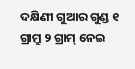ଦକ୍ଷିଣୀ ଗୁଆର ଗୁଣ୍ଡ ୧ ଗ୍ରାମ୍ରୁ ୨ ଗ୍ରାମ୍ ନେଇ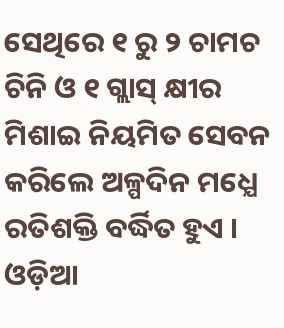ସେଥିରେ ୧ ରୁ ୨ ଚାମଚ ଚିନି ଓ ୧ ଗ୍ଲାସ୍ କ୍ଷୀର ମିଶାଇ ନିୟମିତ ସେବନ କରିଲେ ଅଳ୍ପଦିନ ମଧ୍ଯେ ରତିଶକ୍ତି ବର୍ଦ୍ଧିତ ହୁଏ । ଓଡ଼ିଆ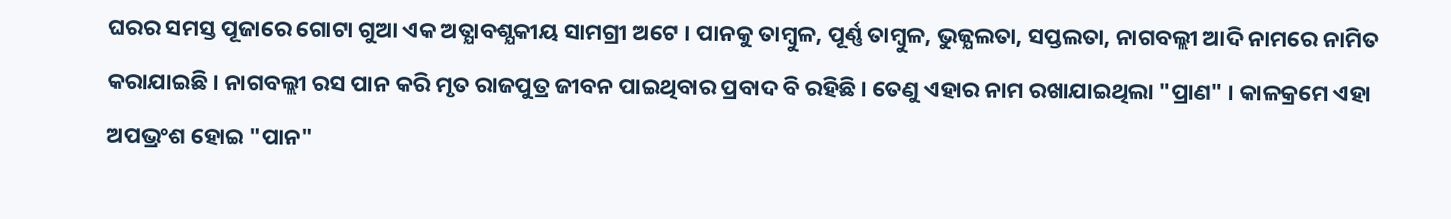ଘରର ସମସ୍ତ ପୂଜାରେ ଗୋଟା ଗୁଆ ଏକ ଅତ୍ଯାବଶ୍ଯକୀୟ ସାମଗ୍ରୀ ଅଟେ । ପାନକୁ ତାମ୍ବୁଳ, ପୂର୍ଣ୍ଣ ତାମ୍ବୁଳ, ଭୁଜ୍ଯଲତା, ସପ୍ତଲତା, ନାଗବଲ୍ଲୀ ଆଦି ନାମରେ ନାମିତ କରାଯାଇଛି । ନାଗବଲ୍ଲୀ ରସ ପାନ କରି ମୃତ ରାଜପୁତ୍ର ଜୀବନ ପାଇଥିବାର ପ୍ରବାଦ ବି ରହିଛି । ତେଣୁ ଏହାର ନାମ ରଖାଯାଇଥିଲା "ପ୍ରାଣ" । କାଳକ୍ରମେ ଏହା ଅପଭ୍ରଂଶ ହୋଇ "ପାନ"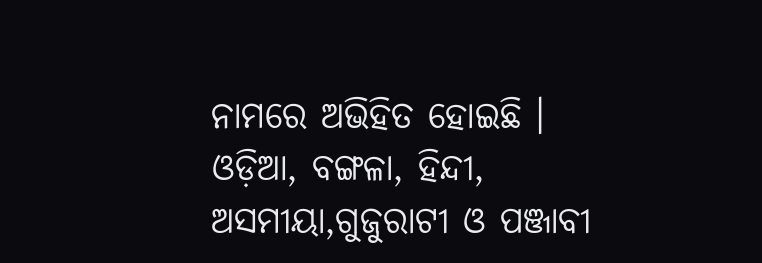ନାମରେ ଅଭିହିତ ହୋଇଛି । ଓଡ଼ିଆ, ବଙ୍ଗଳା, ହିନ୍ଦୀ, ଅସମୀୟା,ଗୁଜୁରାଟୀ ଓ ପଞ୍ଜାବୀ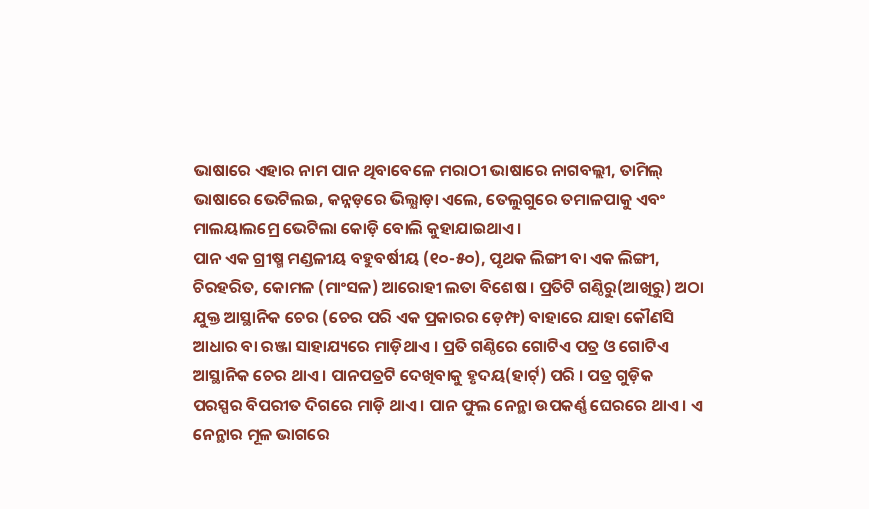ଭାଷାରେ ଏହାର ନାମ ପାନ ଥିବାବେଳେ ମରାଠୀ ଭାଷାରେ ନାଗବଲ୍ଲୀ, ତାମିଲ୍ ଭାଷାରେ ଭେଟିଲଇ, କନ୍ନଡ଼ରେ ଭିଲ୍ଯାଡ଼ା ଏଲେ, ତେଲୁଗୁରେ ତମାଳପାକୁ ଏବଂ ମାଲୟାଲମ୍ରେ ଭେଟିଲା କୋଡ଼ି ବୋଲି କୁହାଯାଇଥାଏ ।
ପାନ ଏକ ଗ୍ରୀଷ୍ମ ମଣ୍ଡଳୀୟ ବହୁବର୍ଷୀୟ (୧୦-୫୦), ପୃଥକ ଲିଙ୍ଗୀ ବା ଏକ ଲିଙ୍ଗୀ, ଚିରହରିତ, କୋମଳ (ମାଂସଳ) ଆରୋହୀ ଲତା ବିଶେଷ । ପ୍ରତିଟି ଗଣ୍ଠିରୁ(ଆଖିରୁ) ଅଠା ଯୁକ୍ତ ଆସ୍ଥାନିକ ଚେର (ଚେର ପରି ଏକ ପ୍ରକାରର ଡ଼େମ୍ଫ) ବାହାରେ ଯାହା କୌଣସି ଆଧାର ବା ରଞ୍ଜା ସାହାଯ୍ୟରେ ମାଡ଼ିଥାଏ । ପ୍ରତି ଗଣ୍ଠିରେ ଗୋଟିଏ ପତ୍ର ଓ ଗୋଟିଏ ଆସ୍ଥାନିକ ଚେର ଥାଏ । ପାନପତ୍ରଟି ଦେଖିବାକୁ ହୃଦୟ(ହାର୍ଟ୍) ପରି । ପତ୍ର ଗୁଡ଼ିକ ପରସ୍ପର ବିପରୀତ ଦିଗରେ ମାଡ଼ି ଥାଏ । ପାନ ଫୁଲ ନେନ୍ଥା ଉପକର୍ଣ୍ଣ ଘେରରେ ଥାଏ । ଏ ନେନ୍ଥାର ମୂଳ ଭାଗରେ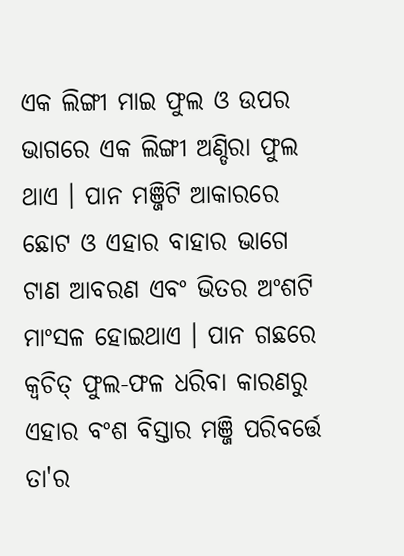ଏକ ଲିଙ୍ଗୀ ମାଇ ଫୁଲ ଓ ଉପର ଭାଗରେ ଏକ ଲିଙ୍ଗୀ ଅଣ୍ଡିରା ଫୁଲ ଥାଏ । ପାନ ମଞ୍ଜିଟି ଆକାରରେ ଛୋଟ ଓ ଏହାର ବାହାର ଭାଗେ ଟାଣ ଆବରଣ ଏବଂ ଭିତର ଅଂଶଟି ମାଂସଳ ହୋଇଥାଏ । ପାନ ଗଛରେ କ୍ବଚିତ୍ ଫୁଲ-ଫଳ ଧରିବା କାରଣରୁ ଏହାର ବଂଶ ବିସ୍ତାର ମଞ୍ଜି ପରିବର୍ତ୍ତେ ତା'ର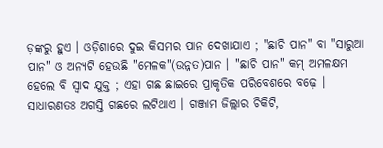ଡ଼ଙ୍କରୁ ହୁଏ । ଓଡ଼ିଶାରେ ଦୁଇ କିସମର ପାନ ଦେଖାଯାଏ ; "ଛାଚି ପାନ" ବା "ସାରୁଆ ପାନ" ଓ ଅନ୍ୟଟି ହେଉଛି "ମେଳକ"(ଉନ୍ନତ)ପାନ । "ଛାଚି ପାନ" କମ୍ ଅମଳକ୍ଷମ ହେଲେ ବି ସ୍ବାଦ ଯୁକ୍ତ ; ଏହା ଗଛ ଛାଇରେ ପ୍ରାକୃତିକ ପରିବେଶରେ ବଢ଼େ । ସାଧାରଣତଃ ଅଗସ୍ତି ଗଛରେ ଲଟିଥାଏ । ଗଞ୍ଜାମ ଜିଲ୍ଲାର ଚିକିଟି,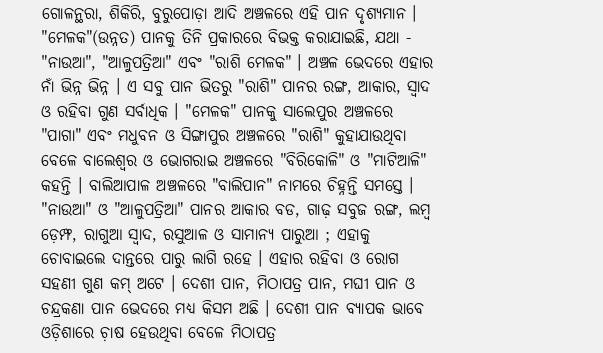ଗୋଳନ୍ଥରା, ଶିକିରି, ବୁରୁପୋଡ଼ା ଆଦି ଅଞ୍ଚଳରେ ଏହି ପାନ ଦୃଶ୍ଯମାନ ।
"ମେଳକ"(ଉନ୍ନତ) ପାନକୁ ତିନି ପ୍ରକାରରେ ବିଭକ୍ତ କରାଯାଇଛି, ଯଥା - "ନାଉଆ", "ଆଳୁପତ୍ରିଆ" ଏବଂ "ରାଶି ମେଳକ" । ଅଞ୍ଚଳ ଭେଦରେ ଏହାର ନାଁ ଭିନ୍ନ ଭିନ୍ନ । ଏ ସବୁ ପାନ ଭିତରୁ "ରାଶି" ପାନର ରଙ୍ଗ, ଆକାର, ସ୍ବାଦ ଓ ରହିବା ଗୁଣ ସର୍ବାଧିକ । "ମେଳକ" ପାନକୁ ସାଲେପୁର ଅଞ୍ଚଳରେ "ପାଗା" ଏବଂ ମଧୁବନ ଓ ସିଙ୍ଗାପୁର ଅଞ୍ଚଳରେ "ରାଶି" କୁହାଯାଉଥିବା ବେଳେ ବାଲେଶ୍ବର ଓ ଭୋଗରାଇ ଅଞ୍ଚଳରେ "ବିରିକୋଳି" ଓ "ମାଟିଆଳି" କହନ୍ତି । ବାଲିଆପାଳ ଅଞ୍ଚଳରେ "ବାଲିପାନ" ନାମରେ ଚିହ୍ନନ୍ତି ସମସ୍ତେ । "ନାଉଆ" ଓ "ଆଳୁପତ୍ରିଆ" ପାନର ଆକାର ବଡ, ଗାଢ଼ ସବୁଜ ରଙ୍ଗ, ଲମ୍ବ ଡ଼େମ୍ଫ, ରାଗୁଆ ସ୍ବାଦ, ରସୁଆଳ ଓ ସାମାନ୍ୟ ପାରୁଆ ; ଏହାକୁ ଚୋବାଇଲେ ଦାନ୍ତରେ ପାରୁ ଲାଗି ରହେ । ଏହାର ରହିବା ଓ ରୋଗ ସହଣୀ ଗୁଣ କମ୍ ଅଟେ । ଦେଶୀ ପାନ, ମିଠାପତ୍ର ପାନ, ମଘୀ ପାନ ଓ ଚନ୍ଦ୍ରକଣା ପାନ ଭେଦରେ ମଧ୍ୟ କିସମ ଅଛି । ଦେଶୀ ପାନ ବ୍ଯାପକ ଭାବେ ଓଡ଼ିଶାରେ ଚ଼ାଷ ହେଉଥିବା ବେଳେ ମିଠାପତ୍ର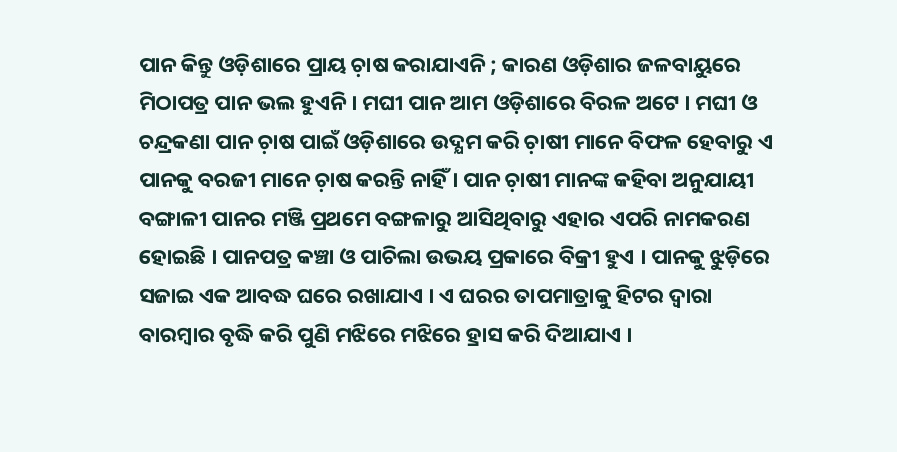ପାନ କିନ୍ତୁ ଓଡ଼ିଶାରେ ପ୍ରାୟ ଚ଼ାଷ କରାଯାଏନି ; କାରଣ ଓଡ଼ିଶାର ଜଳବାୟୁରେ ମିଠାପତ୍ର ପାନ ଭଲ ହୁଏନି । ମଘୀ ପାନ ଆମ ଓଡ଼ିଶାରେ ବିରଳ ଅଟେ । ମଘୀ ଓ ଚନ୍ଦ୍ରକଣା ପାନ ଚ଼ାଷ ପାଇଁ ଓଡ଼ିଶାରେ ଉଦ୍ଯମ କରି ଚ଼ାଷୀ ମାନେ ବିଫଳ ହେବାରୁ ଏ ପାନକୁ ବରଜୀ ମାନେ ଚ଼ାଷ କରନ୍ତି ନାହିଁ । ପାନ ଚ଼ାଷୀ ମାନଙ୍କ କହିବା ଅନୁଯାୟୀ ବଙ୍ଗାଳୀ ପାନର ମଞ୍ଜି ପ୍ରଥମେ ବଙ୍ଗଳାରୁ ଆସିଥିବାରୁ ଏହାର ଏପରି ନାମକରଣ ହୋଇଛି । ପାନପତ୍ର କଞ୍ଚା ଓ ପାଚିଲା ଉଭୟ ପ୍ରକାରେ ବିକ୍ରୀ ହୁଏ । ପାନକୁ ଝୁଡ଼ିରେ ସଜାଇ ଏକ ଆବଦ୍ଧ ଘରେ ରଖାଯାଏ । ଏ ଘରର ତାପମାତ୍ରାକୁ ହିଟର ଦ୍ବାରା ବାରମ୍ବାର ବୃଦ୍ଧି କରି ପୁଣି ମଝିରେ ମଝିରେ ହ୍ରାସ କରି ଦିଆଯାଏ ।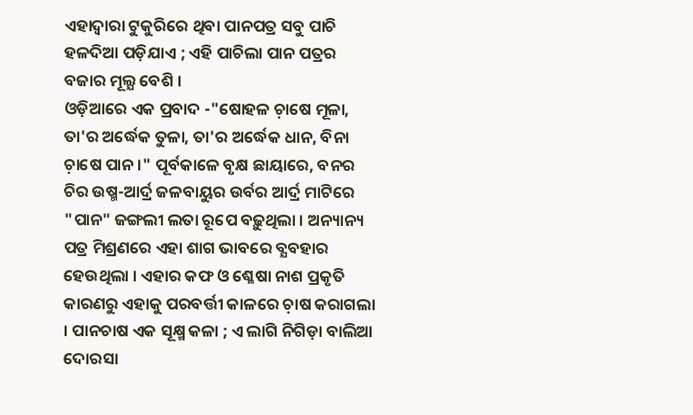ଏହାଦ୍ବାରା ଟୁକୁରିରେ ଥିବା ପାନପତ୍ର ସବୁ ପାଚି ହଳଦିଆ ପଡ଼ିଯାଏ ; ଏହି ପାଚିଲା ପାନ ପତ୍ରର ବଜାର ମୂଲ୍ଯ ବେଶି ।
ଓଡ଼ିଆରେ ଏକ ପ୍ରବାଦ -"ଷୋହଳ ଚ଼ାଷେ ମୂଳା, ତା'ର ଅର୍ଦ୍ଧେକ ତୁଳା, ତା'ର ଅର୍ଦ୍ଧେକ ଧାନ, ବିନା ଚ଼ାଷେ ପାନ ।" ପୂର୍ବକାଳେ ବୃକ୍ଷ ଛାୟାରେ, ବନର ଚିର ଉଷ୍ମ-ଆର୍ଦ୍ର ଜଳବାୟୁର ଉର୍ବର ଆର୍ଦ୍ର ମାଟିରେ "ପାନ" ଜଙ୍ଗଲୀ ଲତା ରୂପେ ବଢ଼ୁଥିଲା । ଅନ୍ୟାନ୍ୟ ପତ୍ର ମିଶ୍ରଣରେ ଏହା ଶାଗ ଭାବରେ ବ୍ଯବହାର ହେଉଥିଲା । ଏହାର କଫ ଓ ଶ୍ଳେଷା ନାଶ ପ୍ରକୃତି କାରଣରୁ ଏହାକୁ ପରବର୍ତ୍ତୀ କାଳରେ ଚ଼ାଷ କରାଗଲା । ପାନଚାଷ ଏକ ସୂକ୍ଷ୍ମ କଳା ; ଏ ଲାଗି ନିଗିଡ଼ା ବାଲିଆ ଦୋରସା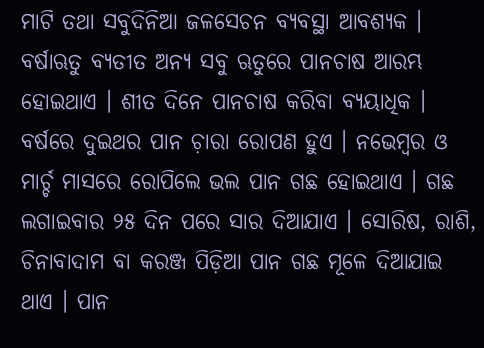ମାଟି ତଥା ସବୁଦିନିଆ ଜଳସେଚନ ବ୍ଯବସ୍ଥା ଆବଶ୍ୟକ । ବର୍ଷାଋତୁ ବ୍ଯତୀତ ଅନ୍ୟ ସବୁ ଋତୁରେ ପାନଚାଷ ଆରମ୍ଭ ହୋଇଥାଏ । ଶୀତ ଦିନେ ପାନଚାଷ କରିବା ବ୍ଯୟାଧିକ । ବର୍ଷରେ ଦୁଇଥର ପାନ ଚ଼ାରା ରୋପଣ ହୁଏ । ନଭେମ୍ବର ଓ ମାର୍ଚ୍ଚ ମାସରେ ରୋପିଲେ ଭଲ ପାନ ଗଛ ହୋଇଥାଏ । ଗଛ ଲଗାଇବାର ୨୫ ଦିନ ପରେ ସାର ଦିଆଯାଏ । ସୋରିଷ, ରାଶି, ଚିନାବାଦାମ ବା କରଞ୍ଜ ପିଡ଼ିଆ ପାନ ଗଛ ମୂଳେ ଦିଆଯାଇ ଥାଏ । ପାନ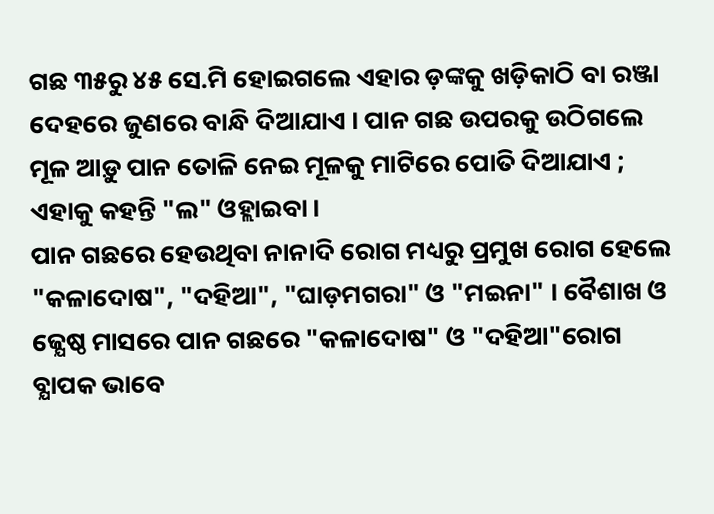ଗଛ ୩୫ରୁ ୪୫ ସେ.ମି ହୋଇଗଲେ ଏହାର ଡ଼ଙ୍କକୁ ଖଡ଼ିକାଠି ବା ରଞ୍ଜା ଦେହରେ ଜୁଣରେ ବାନ୍ଧି ଦିଆଯାଏ । ପାନ ଗଛ ଉପରକୁ ଉଠିଗଲେ ମୂଳ ଆଡ଼ୁ ପାନ ତୋଳି ନେଇ ମୂଳକୁ ମାଟିରେ ପୋତି ଦିଆଯାଏ ; ଏହାକୁ କହନ୍ତି "ଲ" ଓହ୍ଲାଇବା ।
ପାନ ଗଛରେ ହେଉଥିବା ନାନାଦି ରୋଗ ମଧ୍ୟରୁ ପ୍ରମୁଖ ରୋଗ ହେଲେ "କଳାଦୋଷ", "ଦହିଆ", "ଘାଡ଼ମଗରା" ଓ "ମଇନା" । ବୈଶାଖ ଓ ଜ୍ଯେଷ୍ଠ ମାସରେ ପାନ ଗଛରେ "କଳାଦୋଷ" ଓ "ଦହିଆ"ରୋଗ ବ୍ଯାପକ ଭାବେ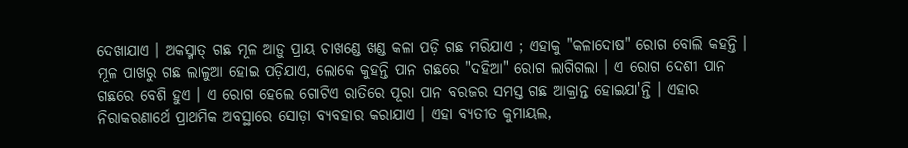ଦେଖାଯାଏ । ଅକସ୍ମାତ୍ ଗଛ ମୂଳ ଆଡ଼ୁ ପ୍ରାୟ ଚାଖଣ୍ଡେ ଖଣ୍ଡ କଳା ପଡ଼ି ଗଛ ମରିଯାଏ ; ଏହାକୁ "କଳାଦୋଷ" ରୋଗ ବୋଲି କହନ୍ତି । ମୂଳ ପାଖରୁ ଗଛ ଲାଳୁଆ ହୋଇ ପଡ଼ିଯାଏ, ଲୋକେ କୁହନ୍ତି ପାନ ଗଛରେ "ଦହିଆ" ରୋଗ ଲାଗିଗଲା । ଏ ରୋଗ ଦେଶୀ ପାନ ଗଛରେ ବେଶି ହୁଏ । ଏ ରୋଗ ହେଲେ ଗୋଟିଏ ରାତିରେ ପୂରା ପାନ ବରଜର ସମସ୍ତ ଗଛ ଆକ୍ରାନ୍ତ ହୋଇଯା'ନ୍ତି । ଏହାର ନିରାକରଣାର୍ଥେ ପ୍ରାଥମିକ ଅବସ୍ଥାରେ ସୋଡ଼ା ବ୍ଯବହାର କରାଯାଏ । ଏହା ବ୍ଯତୀତ କୁମାୟଲ,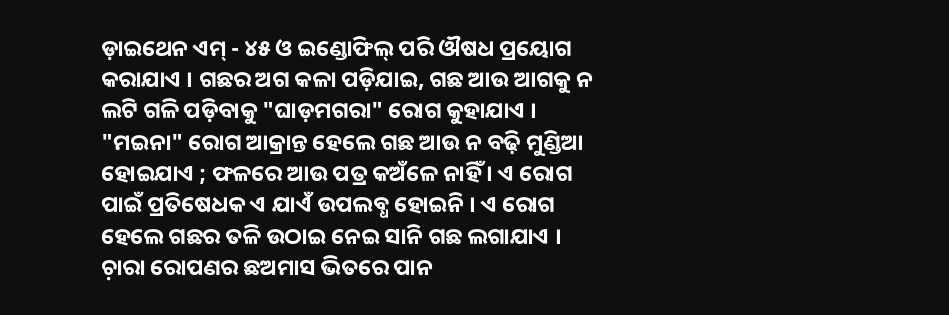ଡ଼ାଇଥେନ ଏମ୍ - ୪୫ ଓ ଇଣ୍ଡୋଫିଲ୍ ପରି ଔଷଧ ପ୍ରୟୋଗ କରାଯାଏ । ଗଛର ଅଗ କଳା ପଡ଼ିଯାଇ, ଗଛ ଆଉ ଆଗକୁ ନ ଲଟି ଗଳି ପଡ଼ିବାକୁ "ଘାଡ଼ମଗରା" ରୋଗ କୁହାଯାଏ । "ମଇନା" ରୋଗ ଆକ୍ରାନ୍ତ ହେଲେ ଗଛ ଆଉ ନ ବଢ଼ି ମୁଣ୍ଡିଆ ହୋଇଯାଏ ; ଫଳରେ ଆଉ ପତ୍ର କଅଁଳେ ନାହିଁ । ଏ ରୋଗ ପାଇଁ ପ୍ରତିଷେଧକ ଏ ଯାଏଁ ଉପଲବ୍ଧ ହୋଇନି । ଏ ରୋଗ ହେଲେ ଗଛର ତଳି ଉଠାଇ ନେଇ ସାନି ଗଛ ଲଗାଯାଏ ।
ଚ଼ାରା ରୋପଣର ଛଅମାସ ଭିତରେ ପାନ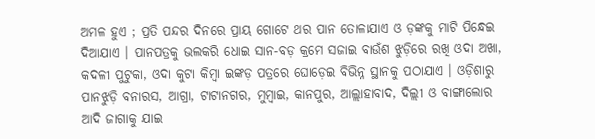ଅମଳ ହୁଏ ; ପ୍ରତି ପନ୍ଦର ଦିନରେ ପ୍ରାୟ ଗୋଟେ ଥର ପାନ ତୋଳାଯାଏ ଓ ଡ଼ଙ୍କକୁ ମାଟି ପିନ୍ଧେଇ ଦିଆଯାଏ । ପାନପତ୍ରକୁ ଭଲକରି ଧୋଇ ସାନ-ବଡ଼ କ୍ରମେ ସଜାଇ ବାଉଁଶ ଝୁଡ଼ିରେ ରଖି ଓଦା ଅଖା, କଦଳୀ ପୁଟୁକା, ଓଦା କୁଟା କିମ୍ବା ଇଙ୍କଡ଼ ପତ୍ରରେ ଘୋଡ଼େଇ ବିଭିନ୍ନ ସ୍ଥାନକୁ ପଠାଯାଏ । ଓଡ଼ିଶାରୁ ପାନଝୁଡ଼ି ବନାରସ, ଆଗ୍ରା, ଟାଟାନଗର, ମୁମ୍ବାଇ, କାନପୁର, ଆଲ୍ଲାହାବାଦ, ଦିଲ୍ଲୀ ଓ ବାଙ୍ଗାଲୋର ଆଦି ଜାଗାକୁ ଯାଇ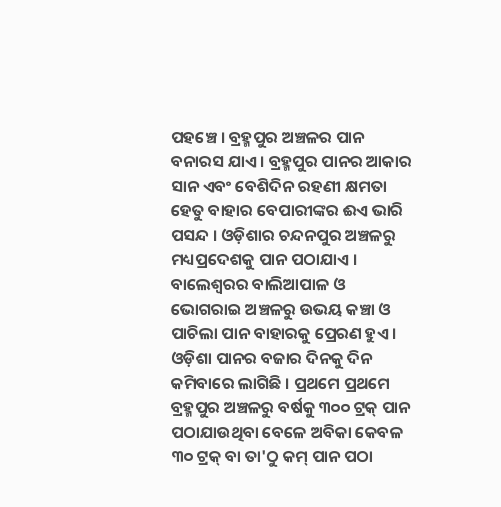ପହଞ୍ଚେ । ବ୍ରହ୍ମପୁର ଅଞ୍ଚଳର ପାନ ବନାରସ ଯାଏ । ବ୍ରହ୍ମପୁର ପାନର ଆକାର ସାନ ଏବଂ ବେଶିଦିନ ରହଣୀ କ୍ଷମତା ହେତୁ ବାହାର ବେପାରୀଙ୍କର ଈଏ ଭାରି ପସନ୍ଦ । ଓଡ଼ିଶାର ଚନ୍ଦନପୁର ଅଞ୍ଚଳରୁ ମଧ୍ୟପ୍ରଦେଶକୁ ପାନ ପଠାଯାଏ । ବାଲେଶ୍ବରର ବାଲିଆପାଳ ଓ ଭୋଗରାଇ ଅଞ୍ଚଳରୁ ଉଭୟ କଞ୍ଚା ଓ ପାଚିଲା ପାନ ବାହାରକୁ ପ୍ରେରଣ ହୁଏ । ଓଡ଼ିଶା ପାନର ବଜାର ଦିନକୁ ଦିନ କମିବାରେ ଲାଗିଛି । ପ୍ରଥମେ ପ୍ରଥମେ ବ୍ରହ୍ମପୁର ଅଞ୍ଚଳରୁ ବର୍ଷକୁ ୩୦୦ ଟ୍ରକ୍ ପାନ ପଠାଯାଉଥିବା ବେଳେ ଅବିକା କେବଳ ୩୦ ଟ୍ରକ୍ ବା ତା'ଠୁ କମ୍ ପାନ ପଠା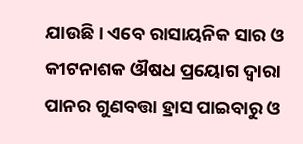ଯାଉଛି । ଏବେ ରାସାୟନିକ ସାର ଓ କୀଟନାଶକ ଔଷଧ ପ୍ରୟୋଗ ଦ୍ବାରା ପାନର ଗୁଣବତ୍ତା ହ୍ରାସ ପାଇବାରୁ ଓ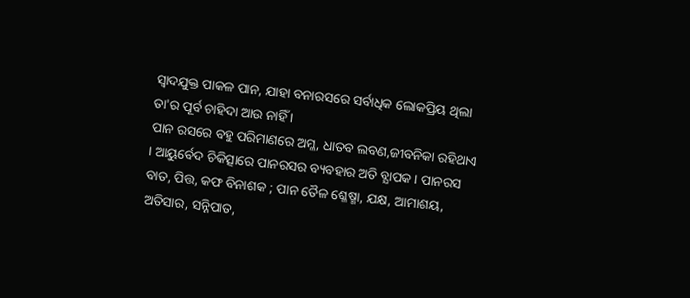ସ୍ବାଦଯୁକ୍ତ ପାକଳ ପାନ, ଯାହା ବନାରସରେ ସର୍ବାଧିକ ଲୋକପ୍ରିୟ ଥିଲା ତା'ର ପୂର୍ବ ଚାହିଦା ଆଉ ନାହିଁ ।
ପାନ ରସରେ ବହୁ ପରିମାଣରେ ଅମ୍ଳ, ଧାତବ ଲବଣ,ଜୀବନିକା ରହିଥାଏ । ଆୟୁର୍ବେଦ ଚିକିତ୍ସାରେ ପାନରସର ବ୍ୟବହାର ଅତି ବ୍ଯାପକ । ପାନରସ ବାତ, ପିତ୍ତ, କଫ ବିନାଶକ ; ପାନ ତୈଳ ଶ୍ଳେଷ୍ମା, ଯକ୍ଷ, ଆମାଶୟ, ଅତିସାର, ସନ୍ନିପାତ,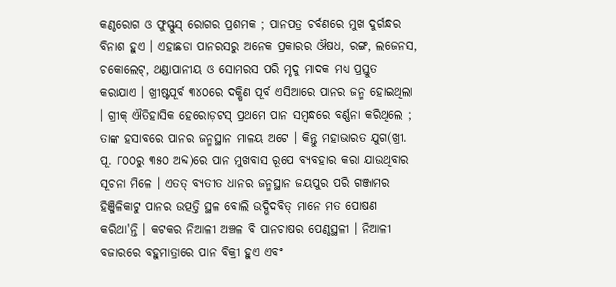କଣ୍ଠରୋଗ ଓ ଫୁସ୍ଫୁସ୍ ରୋଗର ପ୍ରଶମକ ; ପାନପତ୍ର ଚର୍ବଣରେ ମୁଖ ଦୁର୍ଗନ୍ଧର ବିନାଶ ହୁଏ । ଏହାଛଡା ପାନରସରୁ ଅନେକ ପ୍ରକାରର ଔଷଧ, ରଙ୍ଗ, ଲଜେନସ, ଚକୋଲେଟ୍, ଥଣ୍ଡାପାନୀୟ ଓ ସୋମରସ ପରି ମୃଦୁ ମାଦକ ମଧ୍ୟ ପ୍ରସ୍ତୁତ କରାଯାଏ । ଖ୍ରୀଷ୍ଟପୂର୍ବ ୩୪୦ରେ ଦକ୍ଷିଣ ପୂର୍ବ ଏସିଆରେ ପାନର ଜନ୍ମ ହୋଇଥିଲା । ଗ୍ରୀକ୍ ଐତିହାସିକ ହେରୋଡ଼ଟସ୍ ପ୍ରଥମେ ପାନ ସମ୍ବନ୍ଧରେ ବର୍ଣ୍ଣନା କରିଥିଲେ ; ତାଙ୍କ ହସାବରେ ପାନର ଜନ୍ମସ୍ଥାନ ମାଳୟ ଅଟେ । କିନ୍ତୁ ମହାଭାରତ ଯୁଗ(ଖ୍ରୀ. ପୂ. ୮୦୦ରୁ ୩୫୦ ଅବ୍ଦ)ରେ ପାନ ମୁଖବାସ ରୂପେ ବ୍ଯବହାର କରା ଯାଉଥିବାର ସୂଚନା ମିଳେ । ଏତତ୍ ବ୍ଯତୀତ ଧାନର ଜନ୍ମସ୍ଥାନ ଜୟପୁର ପରି ଗଞ୍ଜାମର ହିଞ୍ଜିଳିକାଟୁ ପାନର ଉତ୍ପତ୍ତି ସ୍ଥଳ ବୋଲି ଉଦ୍ଭିଦବିତ୍ ମାନେ ମତ ପୋଷଣ କରିଥା'ନ୍ତି । କଟକର ନିଆଳୀ ଅଞ୍ଚଳ ବି ପାନଚାଷର ପେଣ୍ଠସ୍ଥଳୀ । ନିଆଳୀ ବଜାରରେ ବହୁମାତ୍ରାରେ ପାନ ବିକ୍ରୀ ହୁଏ ଏବଂ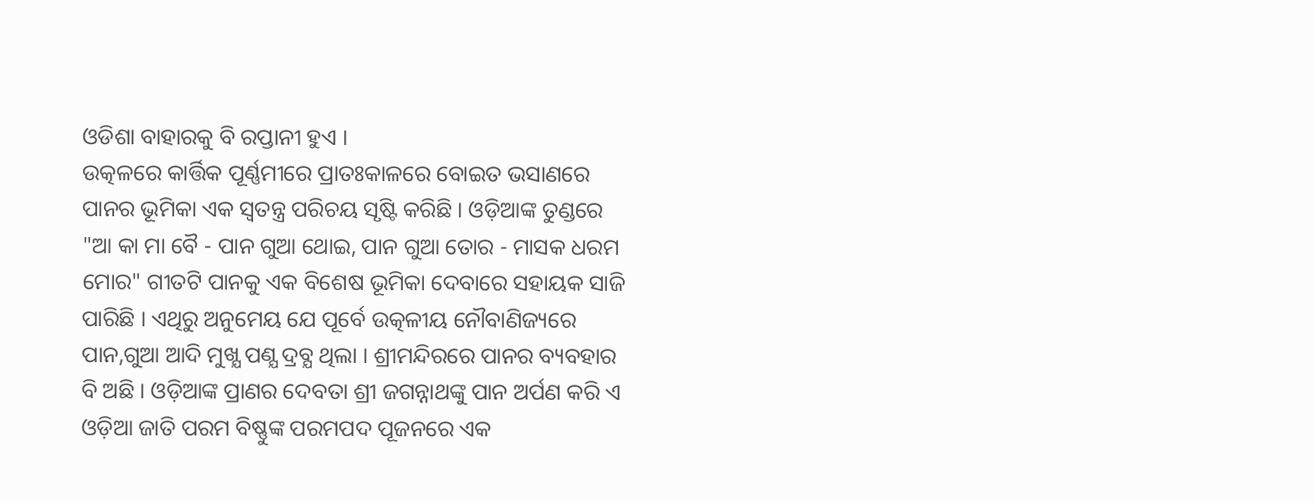ଓଡିଶା ବାହାରକୁ ବି ରପ୍ତାନୀ ହୁଏ ।
ଉତ୍କଳରେ କାର୍ତ୍ତିକ ପୂର୍ଣ୍ଣମୀରେ ପ୍ରାତଃକାଳରେ ବୋଇତ ଭସାଣରେ ପାନର ଭୂମିକା ଏକ ସ୍ବତନ୍ତ୍ର ପରିଚୟ ସୃଷ୍ଟି କରିଛି । ଓଡ଼ିଆଙ୍କ ତୁଣ୍ଡରେ "ଆ କା ମା ବୈ - ପାନ ଗୁଆ ଥୋଇ, ପାନ ଗୁଆ ତୋର - ମାସକ ଧରମ ମୋର" ଗୀତଟି ପାନକୁ ଏକ ବିଶେଷ ଭୂମିକା ଦେବାରେ ସହାୟକ ସାଜି ପାରିଛି । ଏଥିରୁ ଅନୁମେୟ ଯେ ପୂର୍ବେ ଉତ୍କଳୀୟ ନୌବାଣିଜ୍ୟରେ ପାନ,ଗୁଆ ଆଦି ମୁଖ୍ଯ ପଣ୍ଯ ଦ୍ରବ୍ଯ ଥିଲା । ଶ୍ରୀମନ୍ଦିରରେ ପାନର ବ୍ୟବହାର ବି ଅଛି । ଓଡ଼ିଆଙ୍କ ପ୍ରାଣର ଦେବତା ଶ୍ରୀ ଜଗନ୍ନାଥଙ୍କୁ ପାନ ଅର୍ପଣ କରି ଏ ଓଡ଼ିଆ ଜାତି ପରମ ବିଷ୍ଣୁଙ୍କ ପରମପଦ ପୂଜନରେ ଏକ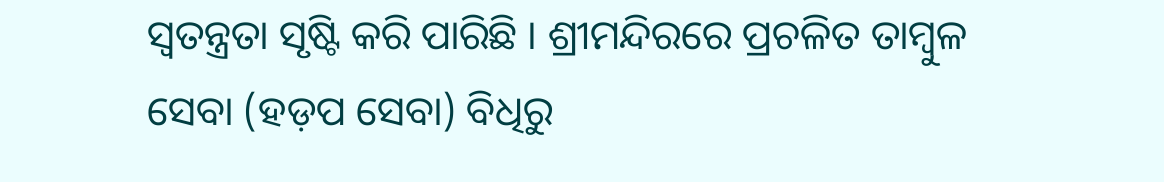ସ୍ବତନ୍ତ୍ରତା ସୃଷ୍ଟି କରି ପାରିଛି । ଶ୍ରୀମନ୍ଦିରରେ ପ୍ରଚଳିତ ତାମ୍ବୁଳ ସେବା (ହଡ଼ପ ସେବା) ବିଧିରୁ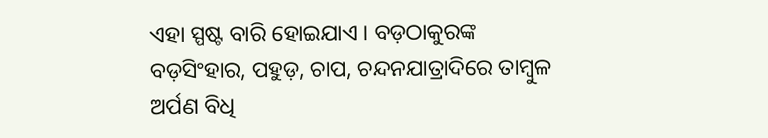ଏହା ସ୍ପଷ୍ଟ ବାରି ହୋଇଯାଏ । ବଡ଼ଠାକୁରଙ୍କ ବଡ଼ସିଂହାର, ପହୁଡ଼, ଚାପ, ଚନ୍ଦନଯାତ୍ରାଦିରେ ତାମ୍ବୁଳ ଅର୍ପଣ ବିଧି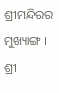ଶ୍ରୀମନ୍ଦିରର ମୁଖ୍ୟାଙ୍ଗ । ଶ୍ରୀ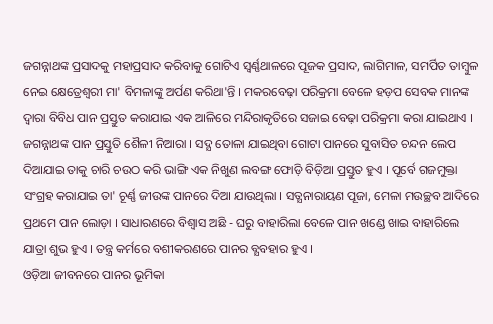ଜଗନ୍ନାଥଙ୍କ ପ୍ରସାଦକୁ ମହାପ୍ରସାଦ କରିବାକୁ ଗୋଟିଏ ସ୍ବର୍ଣ୍ଣଥାଳରେ ପୂଜକ ପ୍ରସାଦ, ଲାଗିମାଳ, ସମର୍ପିତ ତାମ୍ବୁଳ ନେଇ କ୍ଷେତ୍ରେଶ୍ବରୀ ମା' ବିମଳାଙ୍କୁ ଅର୍ପଣ କରିଥା'ନ୍ତି । ମକରବେଢ଼ା ପରିକ୍ରମା ବେଳେ ହଡ଼ପ ସେବକ ମାନଙ୍କ ଦ୍ବାରା ବିବିଧ ପାନ ପ୍ରସ୍ତୁତ କରାଯାଇ ଏକ ଆଳିରେ ମନ୍ଦିରାକୃତିରେ ସଜାଇ ବେଢ଼ା ପରିକ୍ରମା କରା ଯାଇଥାଏ । ଜଗନ୍ନାଥଙ୍କ ପାନ ପ୍ରସ୍ତୁତି ଶୈଳୀ ନିଆରା । ସଦ୍ଯ ତୋଳା ଯାଇଥିବା ଗୋଟା ପାନରେ ସୁବାସିତ ଚନ୍ଦନ ଲେପ ଦିଆଯାଇ ତାକୁ ଚାରି ଚଉଠ କରି ଭାଙ୍ଗି ଏକ ନିଖୁଣ ଲବଙ୍ଗ ଫୋଡ଼ି ବିଡ଼ିଆ ପ୍ରସ୍ତୁତ ହୁଏ । ପୂର୍ବେ ଗଜମୁକ୍ତା ସଂଗ୍ରହ କରାଯାଇ ତା' ଚୂର୍ଣ୍ଣ ଜୀଉଙ୍କ ପାନରେ ଦିଆ ଯାଉଥିଲା । ସତ୍ଯନାରାୟଣ ପୂଜା, ମେଳା ମଉଚ୍ଛବ ଆଦିରେ ପ୍ରଥମେ ପାନ ଲୋଡ଼ା । ସାଧାରଣରେ ବିଶ୍ବାସ ଅଛି - ଘରୁ ବାହାରିଲା ବେଳେ ପାନ ଖଣ୍ଡେ ଖାଇ ବାହାରିଲେ ଯାତ୍ରା ଶୁଭ ହୁଏ । ତନ୍ତ୍ର କର୍ମରେ ବଶୀକରଣରେ ପାନର ବ୍ଯବହାର ହୁଏ ।
ଓଡ଼ିଆ ଜୀବନରେ ପାନର ଭୂମିକା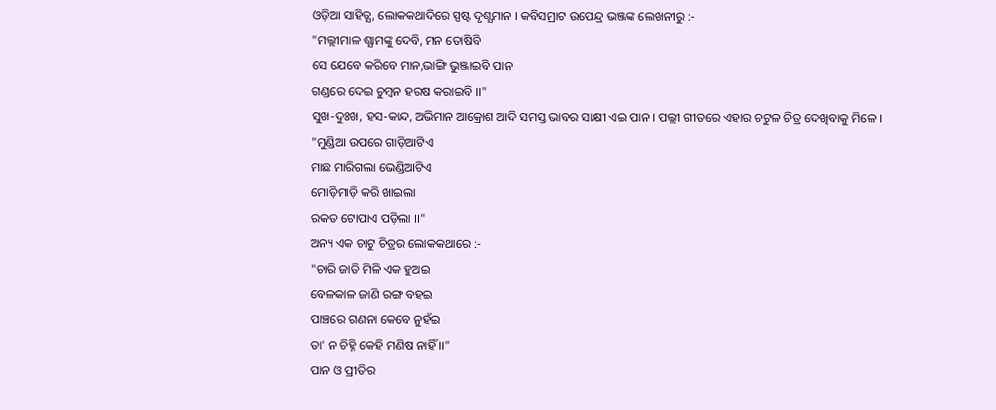ଓଡ଼ିଆ ସାହିତ୍ଯ, ଲୋକକଥାଦିରେ ସ୍ପଷ୍ଟ ଦୃଶ୍ଯମାନ । କବିସମ୍ରାଟ ଉପେନ୍ଦ୍ର ଭଞ୍ଜଙ୍କ ଲେଖନୀରୁ :-
"ମଲ୍ଲୀମାଳ ଶ୍ଯାମଙ୍କୁ ଦେବି, ମନ ତୋଷିବି
ସେ ଯେବେ କରିବେ ମାନ,ଭାଙ୍ଗି ଭୁଞ୍ଜାଇବି ପାନ
ଗଣ୍ଡରେ ଦେଇ ଚୁମ୍ବନ ହରଷ କରାଇବି ।।"
ସୁଖ-ଦୁଃଖ, ହସ-କାନ୍ଦ, ଅଭିମାନ ଆକ୍ରୋଶ ଆଦି ସମସ୍ତ ଭାବର ସାକ୍ଷୀ ଏଇ ପାନ । ପଲ୍ଲୀ ଗୀତରେ ଏହାର ଚଟୁଳ ଚିତ୍ର ଦେଖିବାକୁ ମିଳେ ।
"ମୁଣ୍ଡିଆ ଉପରେ ଗାଡ଼ିଆଟିଏ
ମାଛ ମାରିଗଲା ଭେଣ୍ଡିଆଟିଏ
ମୋଡ଼ିମାଡ଼ି କରି ଖାଇଲା
ରକତ ଟୋପାଏ ପଡ଼ିଲା ।।"
ଅନ୍ୟ ଏକ ଚାଟୁ ଚିତ୍ରର ଲୋକକଥାରେ :-
"ଚାରି ଜାତି ମିଳି ଏକ ହୁଅଇ
ବେଳକାଳ ଜାଣି ରଙ୍ଗ ବହଇ
ପାଞ୍ଚରେ ଗଣନା କେବେ ନୁହଁଇ
ତା' ନ ଚିହ୍ନି କେହି ମଣିଷ ନାହିଁ ।।"
ପାନ ଓ ପ୍ରୀତିର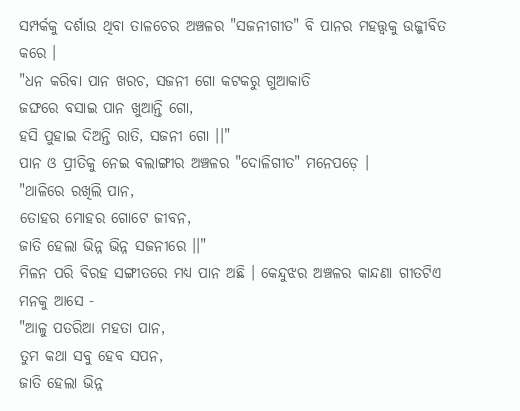ସମ୍ପର୍କକୁ ଦର୍ଶାଉ ଥିବା ତାଳଚେର ଅଞ୍ଚଳର "ସଜନୀଗୀତ" ବି ପାନର ମହତ୍ତ୍ୱକୁ ଉଜ୍ଜୀବିତ କରେ ।
"ଧନ କରିବା ପାନ ଖରଚ, ସଜନୀ ଗୋ କଟକରୁ ଗୁଆକାତି
ଜଙ୍ଘରେ ବସାଇ ପାନ ଖୁଆନ୍ତି ଗୋ,
ହସି ପୁହାଇ ଦିଅନ୍ତି ରାତି, ସଜନୀ ଗୋ ।।"
ପାନ ଓ ପ୍ରୀତିକୁ ନେଇ ବଲାଙ୍ଗୀର ଅଞ୍ଚଳର "ଦୋଳିଗୀତ" ମନେପଡ଼େ ।
"ଥାଳିରେ ରଖିଲି ପାନ,
ତୋହର ମୋହର ଗୋଟେ ଜୀବନ,
ଜାତି ହେଲା ଭିନ୍ନ ଭିନ୍ନ ସଜନୀରେ ।।"
ମିଳନ ପରି ବିରହ ସଙ୍ଗୀତରେ ମଧ୍ୟ ପାନ ଅଛି । କେନ୍ଦୁଝର ଅଞ୍ଚଳର କାନ୍ଦଣା ଗୀତଟିଏ ମନକୁ ଆସେ -
"ଆଳୁ ପତରିଆ ମହତା ପାନ,
ତୁମ କଥା ସବୁ ହେବ ସପନ,
ଜାତି ହେଲା ଭିନ୍ନ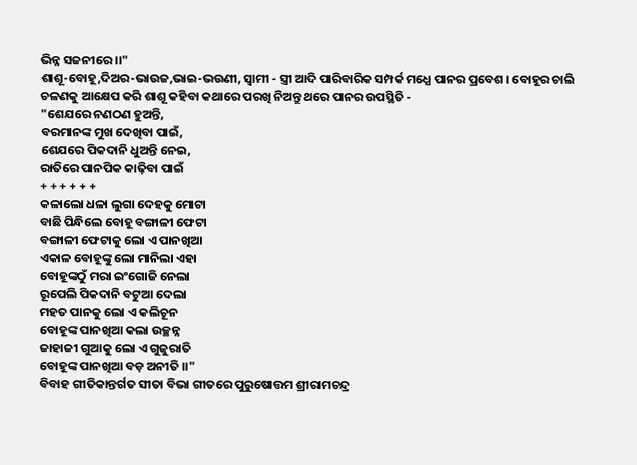ଭିନ୍ନ ସଜନୀରେ ।।"
ଶାଶୂ-ବୋହୂ,ଦିଅର-ଭାଉଜ,ଭାଇ-ଭଉଣୀ, ସ୍ବାମୀ - ସ୍ତ୍ରୀ ଆଦି ପାରିବାରିକ ସମ୍ପର୍କ ମଧ୍ଯେ ପାନର ପ୍ରବେଶ । ବୋହୂର ଚାଲି ଚଳଣକୁ ଆକ୍ଷେପ କରି ଶାଶୂ କହିବା କଥାରେ ପରଖି ନିଅନ୍ତୁ ଥରେ ପାନର ଉପସ୍ଥିତି -
"ଶେଯରେ ନଣଠଣ ହୁଅନ୍ତି,
ବରମାନଙ୍କ ମୁଖ ଦେଖିବା ପାଇଁ,
ଶେଯରେ ପିକଦାନି ଧୁଅନ୍ତି ନେଇ,
ରାତିରେ ପାନପିକ କାଢ଼ିବା ପାଇଁ
+ + + + + +
କଳାଲୋ ଧଳା ଲୁଗା ଦେହକୁ ମୋଟା
ବାଛି ପିନ୍ଧିଲେ ବୋହୂ ବଙ୍ଗାଳୀ ଫେଟା
ବଙ୍ଗାଳୀ ଫେଟାକୁ ଲୋ ଏ ପାନଖିଆ
ଏକାଳ ବୋହୂଙ୍କୁ ଲୋ ମାନିଲା ଏହା
ବୋହୂଙ୍କଠୁଁ ମରା ଇଂଗୋଜି ନେଲା
ରୂପେଲି ପିକଦାନି ବଟୁଆ ଦେଲା
ମହତ ପାନକୁ ଲୋ ଏ କଲିଚୂନ
ବୋହୂଙ୍କ ପାନଖିଆ କଲା ଉଚ୍ଛନ୍ନ
ଜାହାଜୀ ଗୁଆକୁ ଲୋ ଏ ଗୁଜୁରାତି
ବୋହୂଙ୍କ ପାନଖିଆ ବଡ଼ ଅନୀତି ।।"
ବିବାହ ଗୀତିକାନ୍ତର୍ଗତ ସୀତା ବିଭା ଗୀତରେ ପୁରୁଷୋତ୍ତମ ଶ୍ରୀରାମଚନ୍ଦ୍ର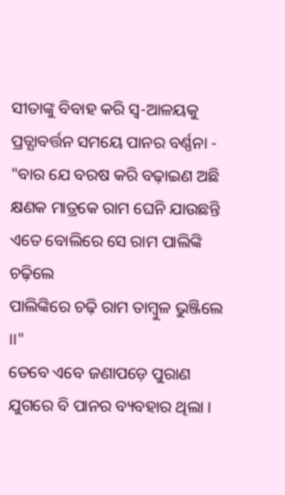ସୀତାଙ୍କୁ ବିବାହ କରି ସ୍ବ-ଆଳୟକୁ ପ୍ରତ୍ଯାବର୍ତ୍ତନ ସମୟେ ପାନର ବର୍ଣ୍ଣନା -
"ବାର ଯେ ବରଷ କରି ବଢ଼ାଇଣ ଅଛି
କ୍ଷଣକ ମାତ୍ରକେ ରାମ ଘେନି ଯାଉଛନ୍ତି
ଏତେ ବୋଲିରେ ସେ ରାମ ପାଲିଙ୍କି ଚଢ଼ିଲେ
ପାଲିଙ୍କିରେ ଚଢ଼ି ରାମ ତାମ୍ବୁଳ ଭୁଞ୍ଜିଲେ ।।"
ତେବେ ଏବେ ଜଣାପଡ଼େ ପୁରାଣ ଯୁଗରେ ବି ପାନର ବ୍ୟବହାର ଥିଲା ।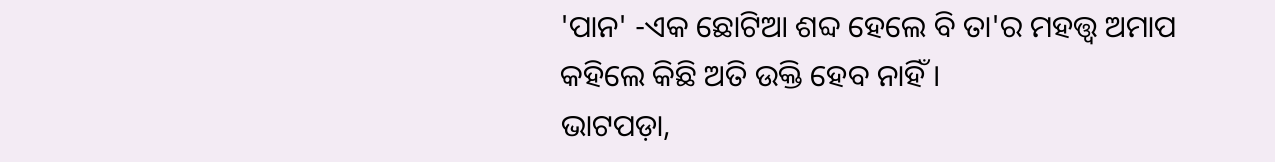'ପାନ' -ଏକ ଛୋଟିଆ ଶବ୍ଦ ହେଲେ ବି ତା'ର ମହତ୍ତ୍ବ ଅମାପ କହିଲେ କିଛି ଅତି ଉକ୍ତି ହେବ ନାହିଁ ।
ଭାଟପଡ଼ା,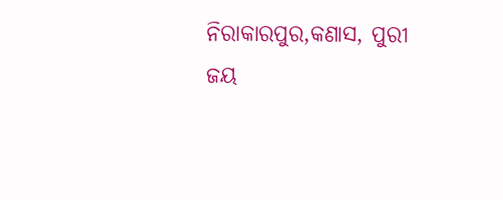ନିରାକାରପୁର,କଣାସ, ପୁରୀ
ଜୟ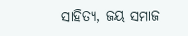ସାହିତ୍ୟ, ଜୟ ସମାଜ